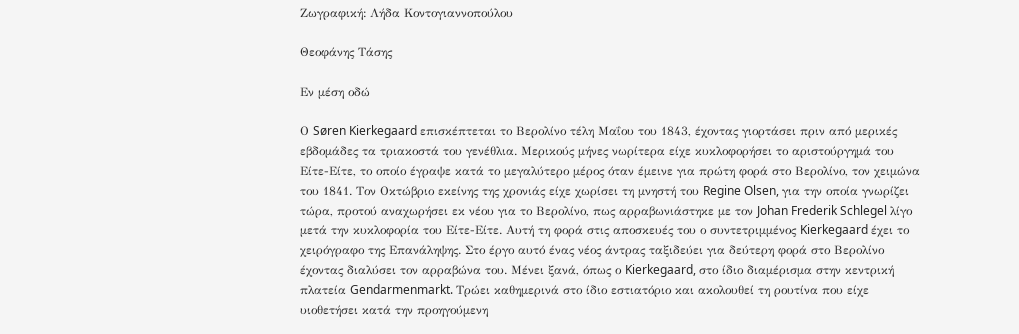Ζωγραφική: Λήδα Κοντογιαννοπούλου

Θεοφάνης Τάσης

Εν μέση οδώ

Ο Søren Kierkegaard επισκέπτεται το Βερολίνο τέλη Μαΐου του 1843, έχοντας γιορτάσει πριν από μερικές εβδομάδες τα τριακοστά του γενέθλια. Μερικούς μήνες νωρίτερα είχε κυκλοφορήσει το αριστούργημά του Είτε-Είτε, το οποίο έγραψε κατά το μεγαλύτερο μέρος όταν έμεινε για πρώτη φορά στο Βερολίνο, τον χειμώνα του 1841. Τον Οκτώβριο εκείνης της χρονιάς είχε χωρίσει τη μνηστή του Regine Olsen, για την οποία γνωρίζει τώρα, προτού αναχωρήσει εκ νέου για το Βερολίνο, πως αρραβωνιάστηκε με τον Johan Frederik Schlegel λίγο μετά την κυκλοφορία του Είτε-Είτε. Αυτή τη φορά στις αποσκευές του ο συντετριμμένος Kierkegaard έχει το χειρόγραφο της Επανάληψης. Στο έργο αυτό ένας νέος άντρας ταξιδεύει για δεύτερη φορά στο Βερολίνο έχοντας διαλύσει τον αρραβώνα του. Μένει ξανά, όπως ο Kierkegaard, στο ίδιο διαμέρισμα στην κεντρική πλατεία Gendarmenmarkt. Τρώει καθημερινά στο ίδιο εστιατόριο και ακολουθεί τη ρουτίνα που είχε υιοθετήσει κατά την προηγούμενη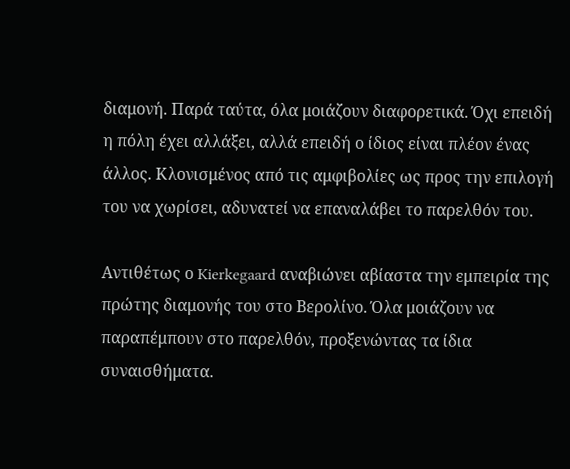διαμονή. Παρά ταύτα, όλα μοιάζουν διαφορετικά. Όχι επειδή η πόλη έχει αλλάξει, αλλά επειδή ο ίδιος είναι πλέον ένας άλλος. Κλονισμένος από τις αμφιβολίες ως προς την επιλογή του να χωρίσει, αδυνατεί να επαναλάβει το παρελθόν του.

Αντιθέτως ο Kierkegaard αναβιώνει αβίαστα την εμπειρία της πρώτης διαμονής του στο Βερολίνο. Όλα μοιάζουν να παραπέμπουν στο παρελθόν, προξενώντας τα ίδια συναισθήματα.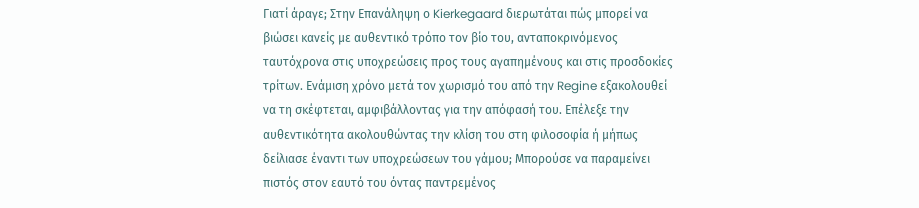Γιατί άραγε; Στην Επανάληψη ο Kierkegaard διερωτάται πώς μπορεί να βιώσει κανείς με αυθεντικό τρόπο τον βίο του, ανταποκρινόμενος ταυτόχρονα στις υποχρεώσεις προς τους αγαπημένους και στις προσδοκίες τρίτων. Ενάμιση χρόνο μετά τον χωρισμό του από την Regine εξακολουθεί να τη σκέφτεται, αμφιβάλλοντας για την απόφασή του. Επέλεξε την αυθεντικότητα ακολουθώντας την κλίση του στη φιλοσοφία ή μήπως δείλιασε έναντι των υποχρεώσεων του γάμου; Μπορούσε να παραμείνει πιστός στον εαυτό του όντας παντρεμένος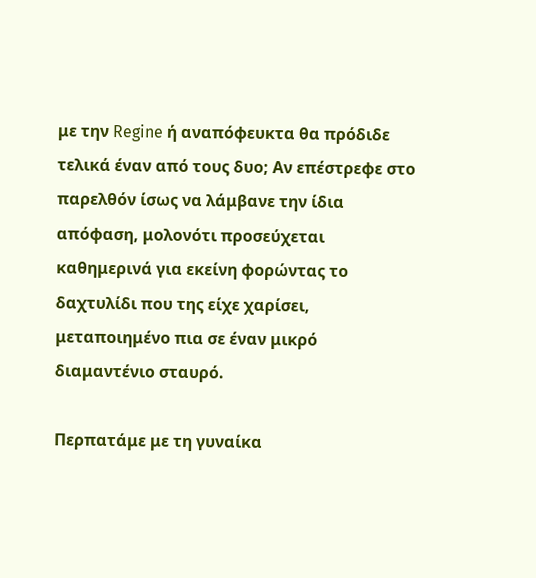με την Regine ή αναπόφευκτα θα πρόδιδε τελικά έναν από τους δυο; Αν επέστρεφε στο παρελθόν ίσως να λάμβανε την ίδια απόφαση, μολονότι προσεύχεται καθημερινά για εκείνη φορώντας το δαχτυλίδι που της είχε χαρίσει, μεταποιημένο πια σε έναν μικρό διαμαντένιο σταυρό.

Περπατάμε με τη γυναίκα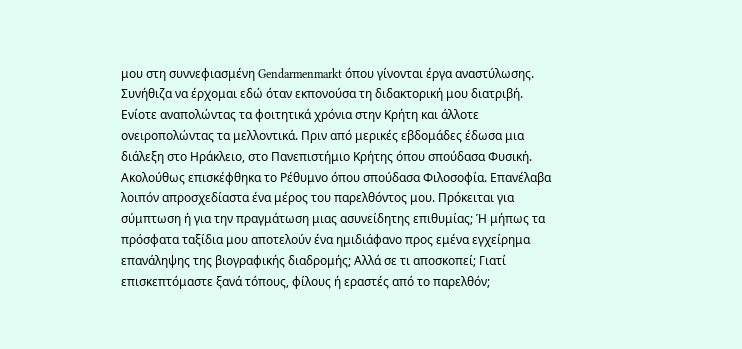μου στη συννεφιασμένη Gendarmenmarkt όπου γίνονται έργα αναστύλωσης. Συνήθιζα να έρχομαι εδώ όταν εκπονούσα τη διδακτορική μου διατριβή. Ενίοτε αναπολώντας τα φοιτητικά χρόνια στην Κρήτη και άλλοτε ονειροπολώντας τα μελλοντικά. Πριν από μερικές εβδομάδες έδωσα μια διάλεξη στο Ηράκλειο, στο Πανεπιστήμιο Κρήτης όπου σπούδασα Φυσική. Ακολούθως επισκέφθηκα το Ρέθυμνο όπου σπούδασα Φιλοσοφία. Επανέλαβα λοιπόν απροσχεδίαστα ένα μέρος του παρελθόντος μου. Πρόκειται για σύμπτωση ή για την πραγμάτωση μιας ασυνείδητης επιθυμίας; Ή μήπως τα πρόσφατα ταξίδια μου αποτελούν ένα ημιδιάφανο προς εμένα εγχείρημα επανάληψης της βιογραφικής διαδρομής; Αλλά σε τι αποσκοπεί; Γιατί επισκεπτόμαστε ξανά τόπους, φίλους ή εραστές από το παρελθόν;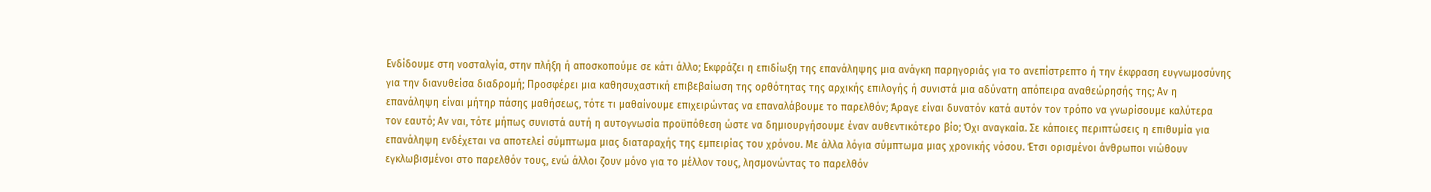Ενδίδουμε στη νοσταλγία, στην πλήξη ή αποσκοπούμε σε κάτι άλλο; Εκφράζει η επιδίωξη της επανάληψης μια ανάγκη παρηγοριάς για το ανεπίστρεπτο ή την έκφραση ευγνωμοσύνης για την διανυθείσα διαδρομή; Προσφέρει μια καθησυχαστική επιβεβαίωση της ορθότητας της αρχικής επιλογής ή συνιστά μια αδύνατη απόπειρα αναθεώρησής της; Αν η επανάληψη είναι μήτηρ πάσης μαθήσεως, τότε τι μαθαίνουμε επιχειρώντας να επαναλάβουμε το παρελθόν; Άραγε είναι δυνατόν κατά αυτόν τον τρόπο να γνωρίσουμε καλύτερα τον εαυτό; Αν ναι, τότε μήπως συνιστά αυτή η αυτογνωσία προϋπόθεση ώστε να δημιουργήσουμε έναν αυθεντικότερο βίο; Όχι αναγκαία. Σε κάποιες περιπτώσεις η επιθυμία για επανάληψη ενδέχεται να αποτελεί σύμπτωμα μιας διαταραχής της εμπειρίας του χρόνου. Με άλλα λόγια σύμπτωμα μιας χρονικής νόσου. Έτσι ορισμένοι άνθρωποι νιώθουν εγκλωβισμένοι στο παρελθόν τους, ενώ άλλοι ζουν μόνο για το μέλλον τους, λησμονώντας το παρελθόν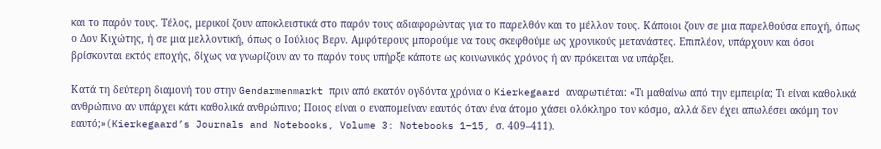και το παρόν τους. Τέλος, μερικοί ζουν αποκλειστικά στο παρόν τους αδιαφορώντας για το παρελθόν και το μέλλον τους. Κάποιοι ζουν σε μια παρελθούσα εποχή, όπως ο Δον Κιχώτης, ή σε μια μελλοντική, όπως ο Ιούλιος Βερν. Αμφότερους μπορούμε να τους σκεφθούμε ως χρονικούς μετανάστες. Επιπλέον, υπάρχουν και όσοι βρίσκονται εκτός εποχής, δίχως να γνωρίζουν αν το παρόν τους υπήρξε κάποτε ως κοινωνικός χρόνος ή αν πρόκειται να υπάρξει.

Κατά τη δεύτερη διαμονή του στην Gendarmenmarkt πριν από εκατόν ογδόντα χρόνια ο Kierkegaard αναρωτιέται: «Τι μαθαίνω από την εμπειρία; Τι είναι καθολικά ανθρώπινο αν υπάρχει κάτι καθολικά ανθρώπινο; Ποιος είναι ο εναπομείναν εαυτός όταν ένα άτομο χάσει ολόκληρο τον κόσμο, αλλά δεν έχει απωλέσει ακόμη τον εαυτό;»(Kierkegaard’s Journals and Notebooks, Volume 3: Notebooks 1–15, σ. 409–411).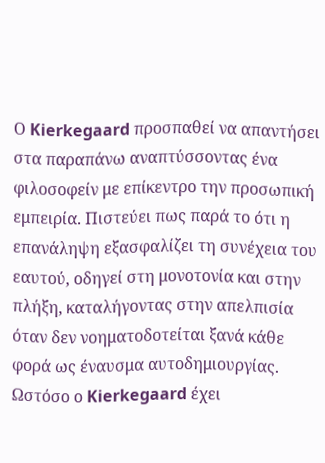Ο Kierkegaard προσπαθεί να απαντήσει στα παραπάνω αναπτύσσοντας ένα φιλοσοφείν με επίκεντρο την προσωπική εμπειρία. Πιστεύει πως παρά το ότι η επανάληψη εξασφαλίζει τη συνέχεια του εαυτού, οδηγεί στη μονοτονία και στην πλήξη, καταλήγοντας στην απελπισία όταν δεν νοηματοδοτείται ξανά κάθε φορά ως έναυσμα αυτοδημιουργίας. Ωστόσο ο Kierkegaard έχει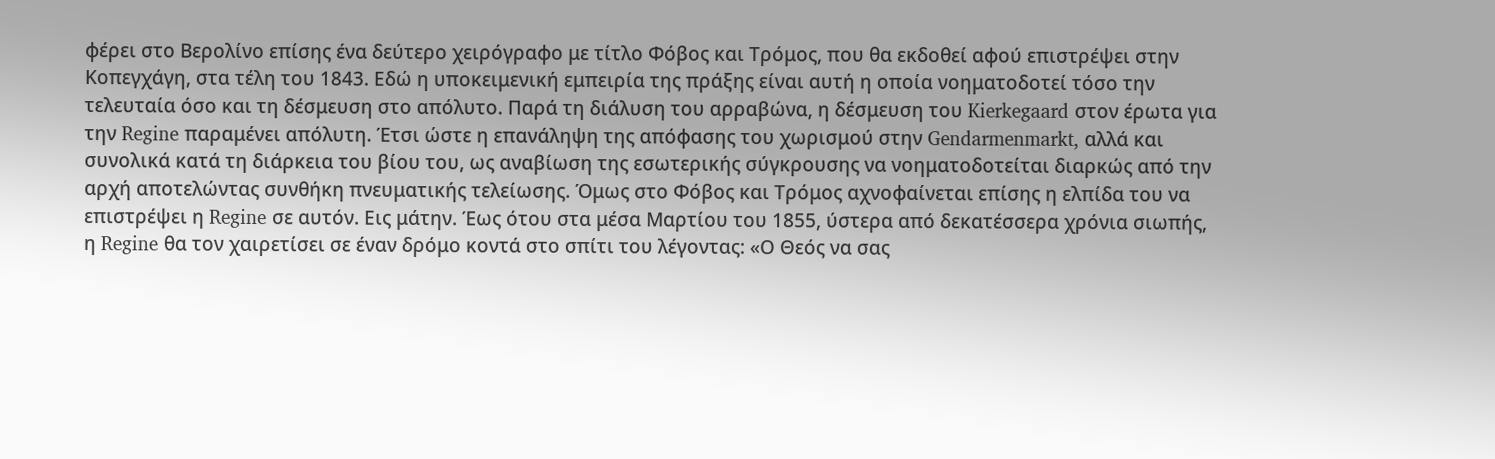φέρει στο Βερολίνο επίσης ένα δεύτερο χειρόγραφο με τίτλο Φόβος και Τρόμος, που θα εκδοθεί αφού επιστρέψει στην Κοπεγχάγη, στα τέλη του 1843. Εδώ η υποκειμενική εμπειρία της πράξης είναι αυτή η οποία νοηματοδοτεί τόσο την τελευταία όσο και τη δέσμευση στο απόλυτο. Παρά τη διάλυση του αρραβώνα, η δέσμευση του Kierkegaard στον έρωτα για την Regine παραμένει απόλυτη. Έτσι ώστε η επανάληψη της απόφασης του χωρισμού στην Gendarmenmarkt, αλλά και συνολικά κατά τη διάρκεια του βίου του, ως αναβίωση της εσωτερικής σύγκρουσης να νοηματοδοτείται διαρκώς από την αρχή αποτελώντας συνθήκη πνευματικής τελείωσης. Όμως στο Φόβος και Τρόμος αχνοφαίνεται επίσης η ελπίδα του να επιστρέψει η Regine σε αυτόν. Εις μάτην. Έως ότου στα μέσα Μαρτίου του 1855, ύστερα από δεκατέσσερα χρόνια σιωπής, η Regine θα τον χαιρετίσει σε έναν δρόμο κοντά στο σπίτι του λέγοντας: «Ο Θεός να σας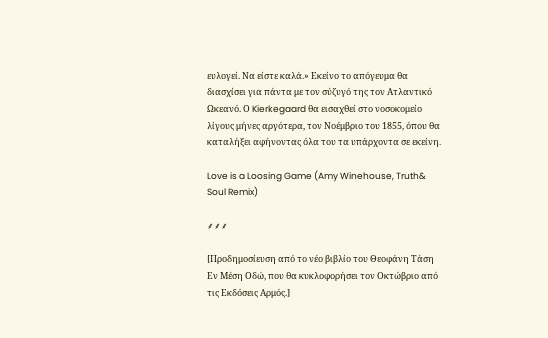ευλογεί. Να είστε καλά.» Εκείνο το απόγευμα θα διασχίσει για πάντα με τον σύζυγό της τον Ατλαντικό Ωκεανό. Ο Kierkegaard θα εισαχθεί στο νοσοκομείο λίγους μήνες αργότερα, τον Νοέμβριο του 1855, όπου θα καταλήξει αφήνοντας όλα του τα υπάρχοντα σε εκείνη.

Love is a Loosing Game (Amy Winehouse, Truth& Soul Remix)

⸙⸙⸙

[Προδημοσίευση από το νέο βιβλίο του Θεοφάνη Τάση Εν Μέση Οδώ, που θα κυκλοφορήσει τον Οκτώβριο από τις Εκδόσεις Αρμός.]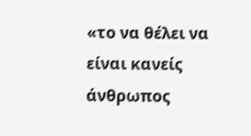«το να θέλει να είναι κανείς άνθρωπος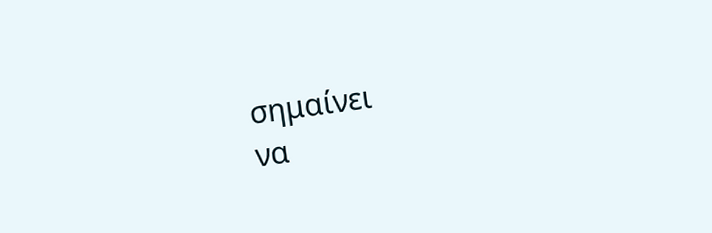σημαίνει
να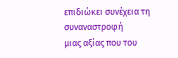επιδιώκει συνέχεια τη συναναστροφή
μιας αξίας που του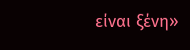είναι ξένη»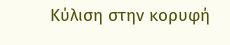Κύλιση στην κορυφή